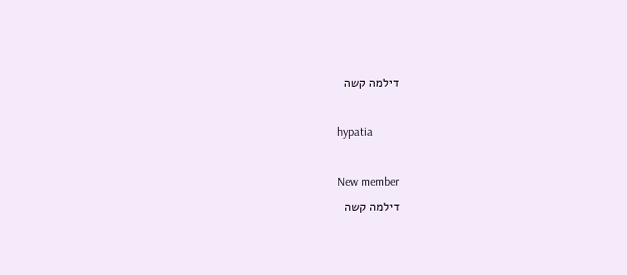דילמה קשה

hypatia

New member
דילמה קשה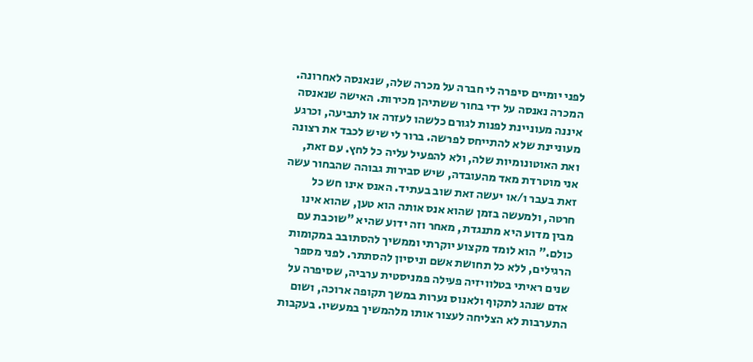לפני יומיים סיפרה לי חברה על מכרה שלה, שנאנסה לאחרונה. המכרה נאנסה על ידי בחור ששתיהן מכירות. האישה שנאנסה איננה מעוניינת לפנות לגורם כלשהו לעזרה או לתביעה, וכרגע מעוניינת שלא להתייחס לפרשה. ברור לי שיש לכבד את רצונה ואת האוטונומיות שלה, ולא להפעיל עליה כל לחץ. עם זאת, אני מוטרדת מאד מהעובדה, שיש סבירות גבוהה שהבחור עשה זאת בעבר ו/או יעשה זאת שוב בעתיד. האנס אינו חש כל חרטה, ולמעשה בזמן שהוא אנס אותה הוא טען, שהוא אינו מבין מדוע היא מתנגדת, מאחר וזה ידוע שהיא "שוכבת עם כולם." הוא לומד מקצוע יוקרתי וממשיך להסתובב במקומות הרגילים, ללא כל תחושת אשם וניסיון להסתתר. לפני מספר שנים ראיתי בטלוויזיה פעילה פמניסטית ערביה, שסיפרה על אדם שנהג לתקוף ולאנוס נערות במשך תקופה ארוכה, ושום התערבות לא הצליחה לעצור אותו מלהמשיך במעשיו. בעקבות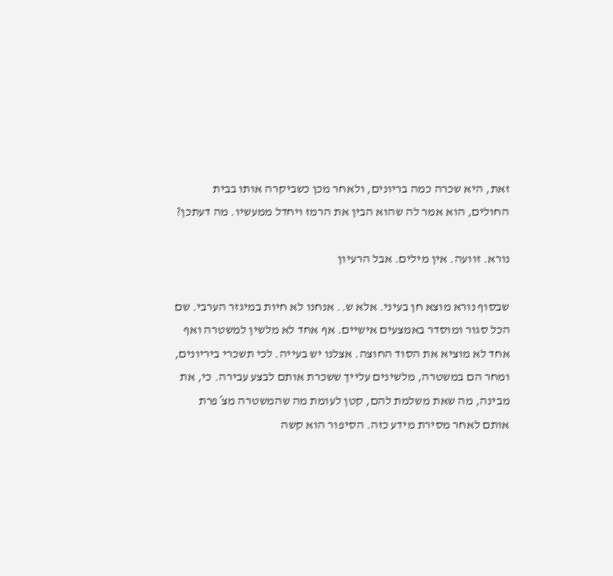זאת, היא שכרה כמה בריונים, ולאחר מכן כשביקרה אותו בבית החולים, הוא אמר לה שהוא הבין את הרמז ויחדל ממעשיו. מה דעתכן?

נורא. זוועה. אין מילים. אבל הרעיון

שבסוף נורא מוצא חן בעיני. אלא ש.. אנחנו לא חיות במיגזר הערבי. שם הכל סגור ומוסדר באמצעים אישיים. אף אחד לא מלשין למשטרה ואף אחד לא מוציא את הסוד החוצה. אצלנו יש בעייה. לכי תשכרי ביריונים, ומחר הם במשטרה, מלשינים עלייך ששכרת אותם לבצע עבירה. כי, את מבינה, מה שאת משלמת להם, קטן לעומת מה שהמשטרה מצ´פרת אותם לאחר מסירת מידע כזה. הסיפור הוא קשה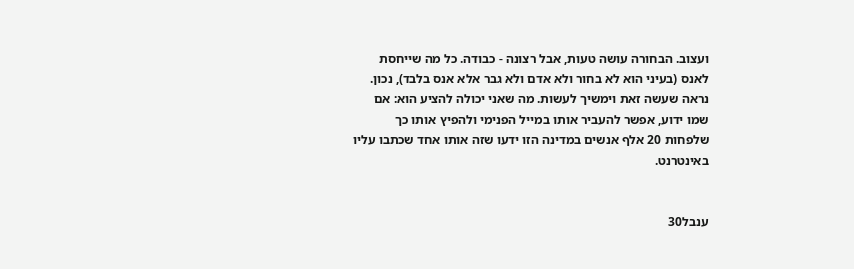ועצוב. הבחורה עושה טעות, אבל רצונה - כבודה. כל מה שייחסת לאנס (בעיני הוא לא בחור ולא אדם ולא גבר אלא אנס בלבד), נכון. נראה שעשה זאת וימשיך לעשות. מה שאני יכולה להציע הוא: אם שמו ידוע, אפשר להעביר אותו במייל הפנימי ולהפיץ אותו כך שלפחות 20 אלף אנשים במדינה הזו ידעו שזה אותו אחד שכתבו עליו באינטרנט.


ענבל30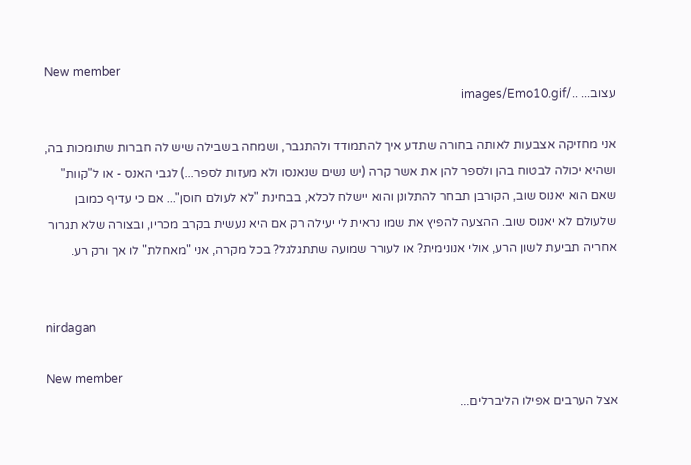New member
עצוב... ../images/Emo10.gif

אני מחזיקה אצבעות לאותה בחורה שתדע איך להתמודד ולהתגבר, ושמחה בשבילה שיש לה חברות שתומכות בה, ושהיא יכולה לבטוח בהן ולספר להן את אשר קרה (יש נשים שנאנסו ולא מעזות לספר...) לגבי האנס - או ל"קוות" שאם הוא יאנוס שוב, הקורבן תבחר להתלונן והוא יישלח לכלא, בבחינת "לא לעולם חוסן"... אם כי עדיף כמובן שלעולם לא יאנוס שוב. ההצעה להפיץ את שמו נראית לי יעילה רק אם היא נעשית בקרב מכריו, ובצורה שלא תגרור אחריה תביעת לשון הרע, אולי אנונימית? או לעורר שמועה שתתגלגל? בכל מקרה, אני "מאחלת" לו אך ורק רע.


nirdagan

New member
אצל הערבים אפילו הליברלים...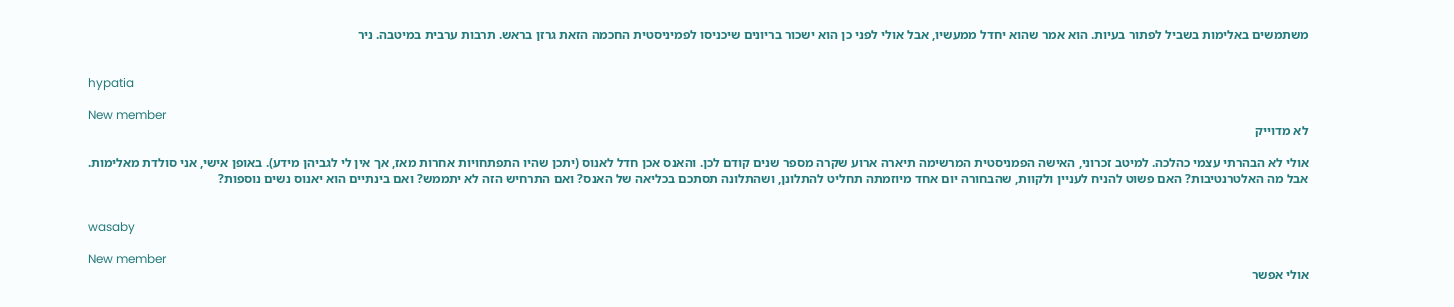משתמשים באלימות בשביל לפתור בעיות. הוא אמר שהוא יחדל ממעשיו, אבל אולי לפני כן הוא ישכור בריונים שיכניסו לפמיניסטית החכמה הזאת גרזן בראש. תרבות ערבית במיטבה. ניר


hypatia

New member
לא מדוייק

אולי לא הבהרתי עצמי כהלכה. למיטב זכרוני, האישה הפמניסטית המרשימה תיארה ארוע שקרה מספר שנים קודם לכן. והאנס אכן חדל לאנוס (יתכן שהיו התפתחויות אחרות מאז, אך אין לי לגביהן מידע). באופן אישי, אני סולדת מאלימות. אבל מה האלטרנטיבות? האם פשוט להניח לעניין ולקוות, שהבחורה יום אחד מיוזמתה תחליט להתלונן, ושהתלונה תסתכם בכליאה של האנס? ואם התרחיש הזה לא יתממש? ואם בינתיים הוא יאנוס נשים נוספות?


wasaby

New member
אולי אפשר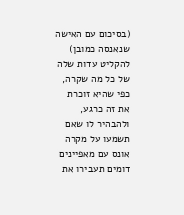(בסיכום עם האישה שנאנסה כמובן) להקליט עדות שלה של כל מה שקרה, כפי שהיא זוכרת את זה כרגע, ולהבהיר לו שאם תשמעו על מקרה אונס עם מאפיינים דומים תעבירו את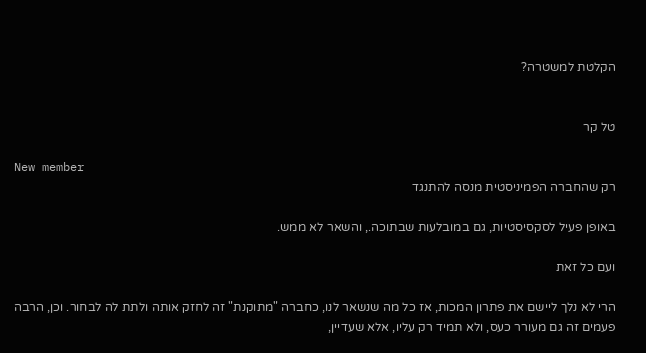הקלטת למשטרה?


טל קר

New member
רק שהחברה הפמיניסטית מנסה להתנגד

באופן פעיל לסקסיסטיות, גם במובלעות שבתוכה., והשאר לא ממש.

ועם כל זאת

הרי לא נלך ליישם את פתרון המכות, אז כל מה שנשאר לנו, כחברה "מתוקנת" זה לחזק אותה ולתת לה לבחור. וכן, הרבה פעמים זה גם מעורר כעס, ולא תמיד רק עליו, אלא שעדיין,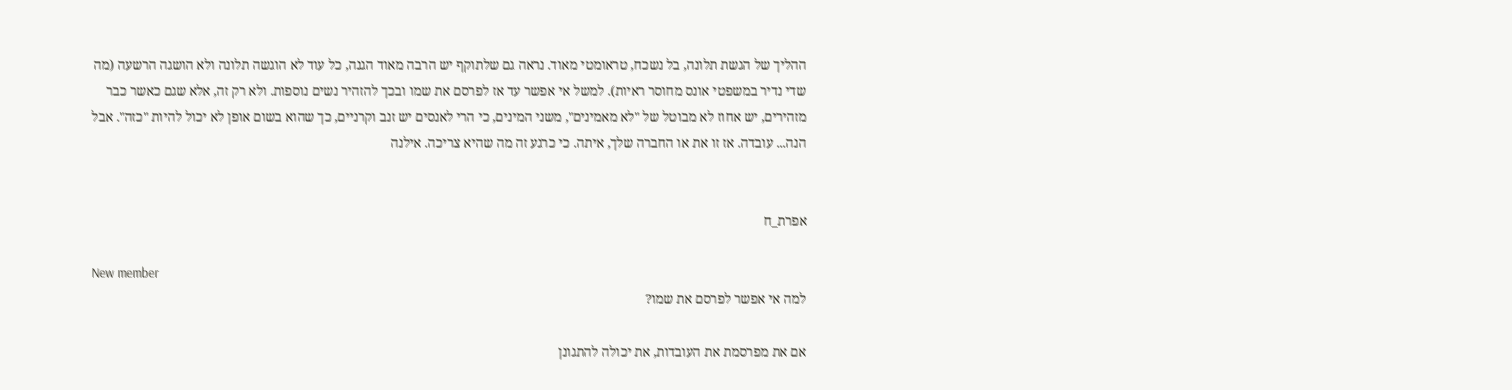ההליך של הגשת תלונה, בל נשכח, טראומטי מאוד. נראה גם שלתוקף יש הרבה מאוד הגנה, כל עוד לא הוגשה תלונה ולא הושגה הרשעה (מה שדי נדיר במשפטי אונס מחוסר ראיות). למשל אי אפשר עד אז לפרסם את שמו ובכך להזהיר נשים נוספות. ולא רק זה, אלא שגם כאשר כבר מזהירים, יש אחוז לא מבוטל של "לא מאמינים", משני המינים, כי הרי לאנסים יש זנב וקרניים, כך שהוא בשום אופן לא יכול להיות "כזה". אבל הנה... עובדה. אז זו את או החברה שלך, איתה. כי כרגע זה מה שהיא צריכה. אילנה


אפרת_ח

New member
למה אי אפשר לפרסם את שמו?

אם את מפרסמת את העובדות, את יכולה להתגונן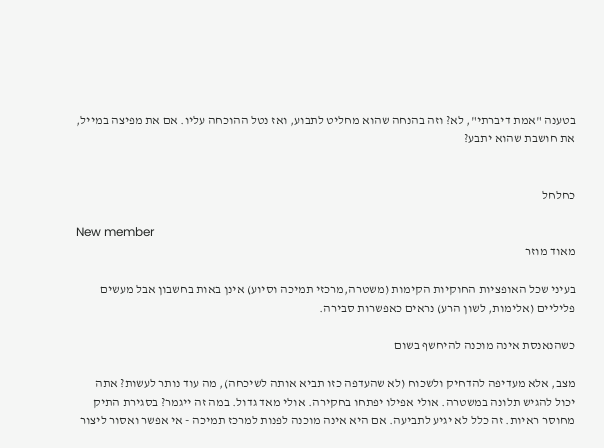בטענה "אמת דיברתי", לא? וזה בהנחה שהוא מחליט לתבוע, ואז נטל ההוכחה עליו. אם את מפיצה במייל, את חושבת שהוא יתבע?


כחלחל

New member
מאוד מוזר

בעיני שכל האופציות החוקיות הקימות (משטרה,מרכזי תמיכה וסיוע) אינן באות בחשבון אבל מעשים פליליים (אלימות, לשון הרע) נראים כאפשרות סבירה.

כשהנאנסת אינה מוכנה להיחשף בשום

מצב, אלא מעדיפה להדחיק ולשכוח (לא שהעדפה כזו תביא אותה לשיכחה), מה עוד נותר לעשות? אתה יכול להגיש תלונה במשטרה. אולי אפילו יפתחו בחקירה. אולי מאד גדול. במה זה ייגמר? בסגירת התיק מחוסר ראיות. זה כלל לא יגיע לתביעה. אם היא אינה מוכנה לפנות למרכז תמיכה - אי אפשר ואסור ליצור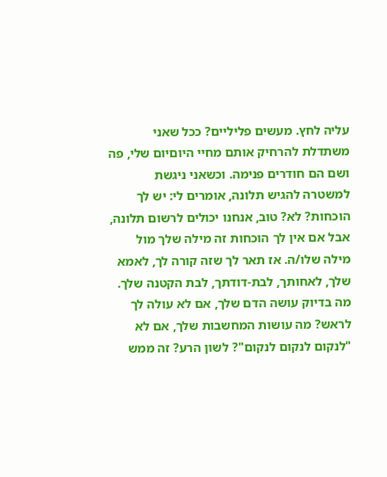עליה לחץ. מעשים פליליים? ככל שאני משתדלת להרחיק אותם מחיי היוםיום שלי, פה ושם הם חודרים פנימה. וכשאני ניגשת למשטרה להגיש תלונה, אומרים לי: יש לך הוכחות? לא? טוב, אנחנו יכולים לרשום תלונה, אבל אם אין לך הוכחות זה מילה שלך מול מילה שלו/ה. אז תאר לך שזה קורה לך, לאמא שלך, לאחותך, לבת-דודתך, לבת הקטנה שלך. מה בדיוק עושה הדם שלך, אם לא עולה לך לראש? מה עושות המחשבות שלך, אם לא "לנקום לנקום לנקום"? לשון הרע? זה ממש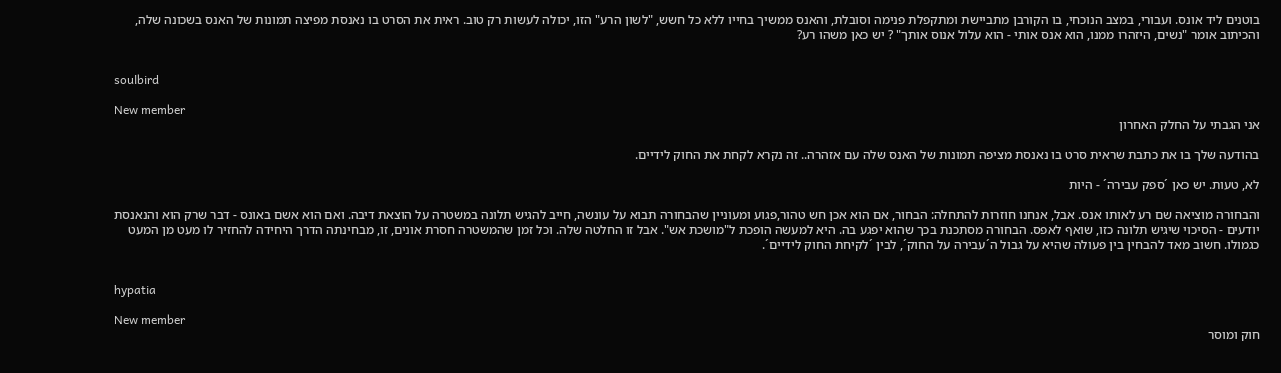בוטנים ליד אונס. ועבורי, במצב הנוכחי, בו הקורבן מתביישת ומתקפלת פנימה וסובלת, והאנס ממשיך בחייו ללא כל חשש, "לשון הרע" הזו, יכולה לעשות רק טוב. ראית את הסרט בו נאנסת מפיצה תמונות של האנס בשכונה שלה, והכיתוב אומר "נשים, היזהרו ממנו, הוא אנס אותי - הוא עלול אנוס אותך" ? יש כאן משהו רע?


soulbird

New member
אני הגבתי על החלק האחרון

בהודעה שלך בו את כתבת שראית סרט בו נאנסת מציפה תמונות של האנס שלה עם אזהרה.. זה נקרא לקחת את החוק לידיים.

לא, טעות. יש כאן ´ספק עבירה´ - היות

והבחורה מוציאה שם רע לאותו אנס. אבל, אנחנו חוזרות להתחלה: הבחור, אם הוא אכן חש טהור,פגוע ומעוניין שהבחורה תבוא על עונשה, חייב להגיש תלונה במשטרה על הוצאת דיבה. ואם הוא אשם באונס - דבר שרק הוא והנאנסת יודעים - הסיכוי שיגיש תלונה כזו, שואף לאפס. הבחורה מסתכנת בכך שהוא יפגע בה. היא למעשה הופכת ל"מושכת אש". אבל זו החלטה שלה. וכל זמן שהמשטרה חסרת אונים, זו, מבחינתה הדרך היחידה להחזיר לו מעט מן המעט כגמולו. חשוב מאד להבחין בין פעולה שהיא על גבול ה´עבירה על החוק´, לבין ´לקיחת החוק לידיים´.


hypatia

New member
חוק ומוסר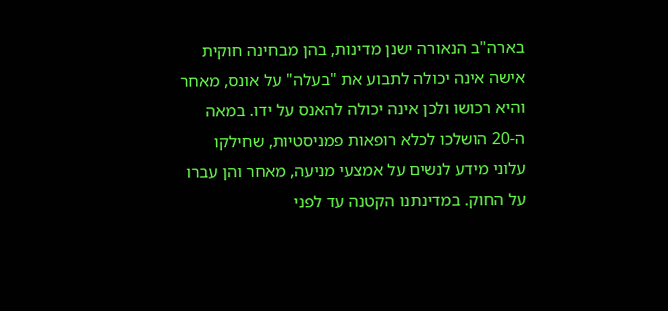בארה"ב הנאורה ישנן מדינות, בהן מבחינה חוקית אישה אינה יכולה לתבוע את "בעלה" על אונס, מאחר והיא רכושו ולכן אינה יכולה להאנס על ידו. במאה ה-20 הושלכו לכלא רופאות פמניסטיות, שחילקו עלוני מידע לנשים על אמצעי מניעה, מאחר והן עברו על החוק. במדינתנו הקטנה עד לפני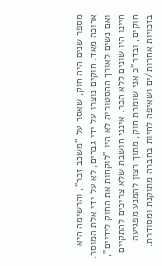מספר שנים היה חוק, שאסר על "משכב זכר", והרשימה היא ארוכה מאד. חוקים נוצרו על ידי גברים, לא על ידי אלת המוסר. ואם נשים לאורך ההסטוריה לא היו "לוקחות את החוק לידיים", חיינו היו שונים ללא הכר. אינני חושבת שלא צריכים להתקיים חוקים, ובדר"כ אני שומרת חוק, מתוך רצון להמנע מפגיעה בזכויות אחרות/ים ושאיפה לחיות בחברה מתוקנת ומסודרת.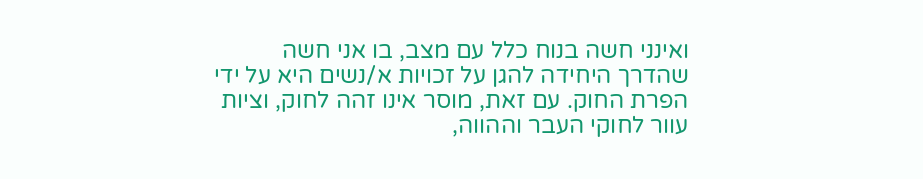ואינני חשה בנוח כלל עם מצב, בו אני חשה שהדרך היחידה להגן על זכויות א/נשים היא על ידי הפרת החוק. עם זאת, מוסר אינו זהה לחוק, וציות עוור לחוקי העבר וההווה,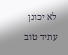לא יכונן עתיד טוב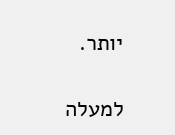יותר.

למעלה